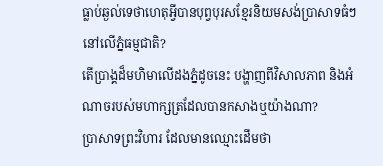ធ្លាប់ឆ្ងល់ទេថាហេតុអ្វីបានបុព្វបុរសខ្មែរនិយមសង់ប្រាសាទធំៗនៅលើភ្នំធម្មជាតិ?
តើប្រាង្គដ៏មហិមាលើដងភ្នំដូចនេះ បង្ហាញពីវិសាលភាព និងអំណាចរបស់មហាក្សត្រដែលបានកសាងឬយ៉ាងណា?
ប្រាសាទព្រះវិហារ ដែលមានឈ្មោះដើមថា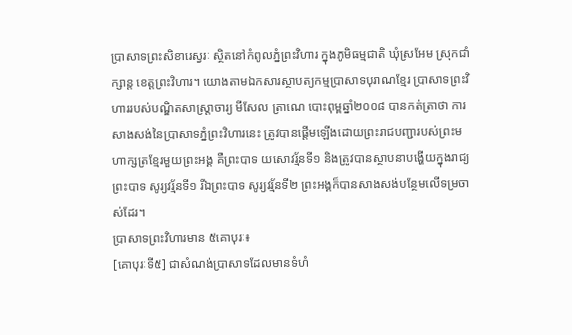ប្រាសាទព្រះសិខារេស្វរៈ ស្ថិតនៅកំពូលភ្នំព្រះវិហារ ក្នុងភូមិធម្មជាតិ ឃុំស្រអែម ស្រុកជាំក្សាន្ត ខេត្តព្រះវិហារ។ យោងតាមឯកសារស្ថាបត្យកម្មប្រាសាទបុរាណខ្មែរ ប្រាសាទព្រះវិហាររបស់បណ្ឌិតសាស្ត្រាចារ្យ មីសែល ត្រាណេ បោះពុម្ពឆ្នាំ២០០៨ បានកត់ត្រាថា ការសាងសង់នៃប្រាសាទភ្នំព្រះវិហារនេះ ត្រូវបានផ្ដើមឡើងដោយព្រះរាជបញ្ជារបស់ព្រះមហាក្សត្រខ្មែរមួយព្រះអង្គ គឺព្រះបាទ យសោវរ្ម័នទី១ និងត្រូវបានស្ថាបនាបង្ហើយក្នុងរាជ្យព្រះបាទ សូរ្យវរ្ម័នទី១ រីឯព្រះបាទ សូរ្យវរ្ម័នទី២ ព្រះអង្គក៏បានសាងសង់បន្ថែមលើទម្រចាស់ដែរ។
ប្រាសាទព្រះវិហារមាន ៥គោបុរៈ៖
[គោបុរៈទី៥] ជាសំណង់ប្រាសាទដែលមានទំហំ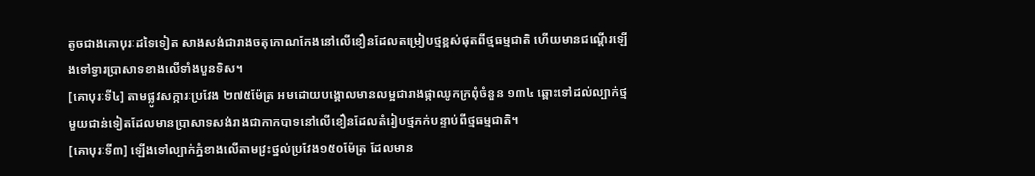តូចជាងគោបុរៈដទៃទៀត សាងសង់ជារាងចតុកោណកែងនៅលើខឿនដែលតម្រៀបថ្មខ្ពស់ផុតពីថ្មធម្មជាតិ ហើយមានជណ្តើរឡើងទៅទ្វារប្រាសាទខាងលើទាំងបួនទិស។
[គោបុរៈទី៤] តាមផ្លូវសក្ការៈប្រវែង ២៧៥ម៉ែត្រ អមដោយបង្គោលមានលម្អជារាងផ្កាឈូកក្រពុំចំនួន ១៣៤ ឆ្ពោះទៅដល់ល្បាក់ថ្មមួយជាន់ទៀតដែលមានប្រាសាទសង់រាងជាកាកបាទនៅលើខឿនដែលតំរៀបថ្មភក់បន្ទាប់ពីថ្មធម្មជាតិ។
[គោបុរៈទី៣] ឡើងទៅល្បាក់ភ្នំខាងលើតាមវ្រះថ្នល់ប្រវែង១៥០ម៉ែត្រ ដែលមាន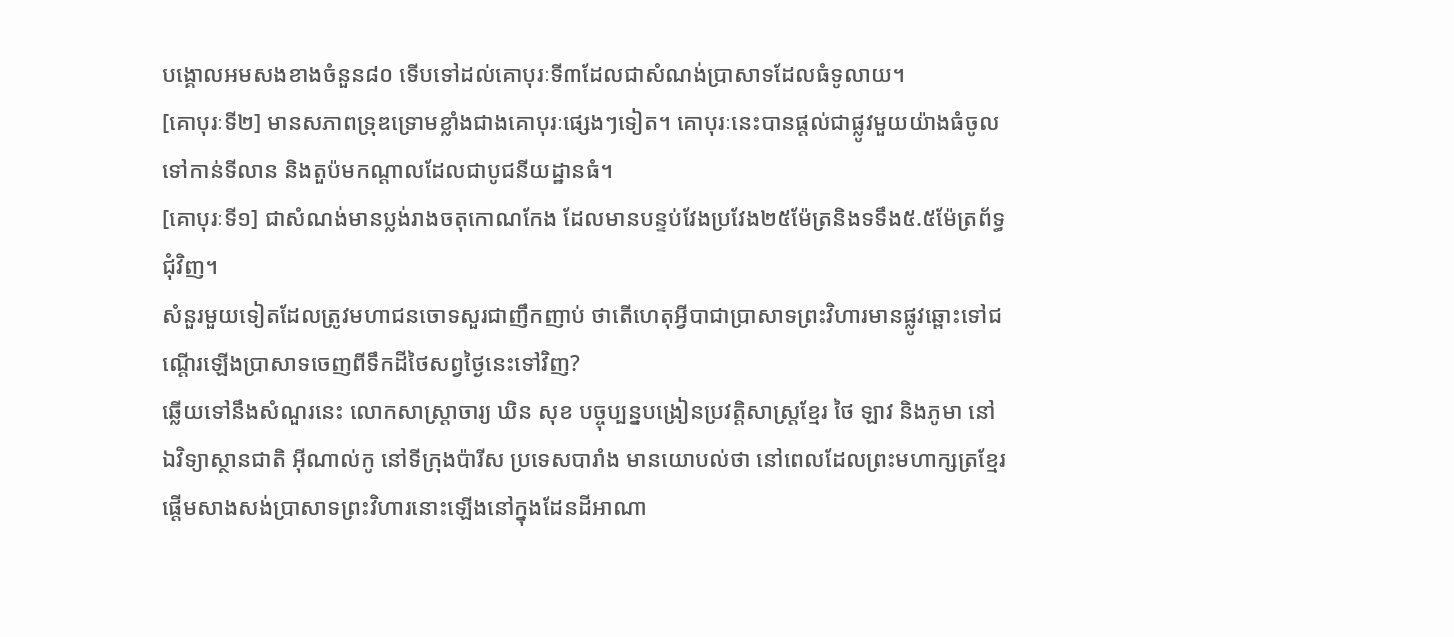បង្គោលអមសងខាងចំនួន៨០ ទើបទៅដល់គោបុរៈទី៣ដែលជាសំណង់ប្រាសាទដែលធំទូលាយ។
[គោបុរៈទី២] មានសភាពទ្រុឌទ្រោមខ្លាំងជាងគោបុរៈផ្សេងៗទៀត។ គោបុរៈនេះបានផ្តល់ជាផ្លូវមួយយ៉ាងធំចូលទៅកាន់ទីលាន និងតួប៉មកណ្តាលដែលជាបូជនីយដ្ឋានធំ។
[គោបុរៈទី១] ជាសំណង់មានប្លង់រាងចតុកោណកែង ដែលមានបន្ទប់វែងប្រវែង២៥ម៉ែត្រនិងទទឹង៥.៥ម៉ែត្រព័ទ្ធជុំវិញ។
សំនួរមួយទៀតដែលត្រូវមហាជនចោទសួរជាញឹកញាប់ ថាតើហេតុអ្វីបាជាប្រាសាទព្រះវិហារមានផ្លូវឆ្ពោះទៅជណ្តើរឡើងប្រាសាទចេញពីទឹកដីថៃសព្វថ្ងៃនេះទៅវិញ?
ឆ្លើយទៅនឹងសំណួរនេះ លោកសាស្រ្តាចារ្យ ឃិន សុខ បច្ចុប្បន្នបង្រៀនប្រវត្តិសាស្រ្តខ្មែរ ថៃ ឡាវ និងភូមា នៅឯវិទ្យាស្ថានជាតិ អ៊ីណាល់កូ នៅទីក្រុងប៉ារីស ប្រទេសបារាំង មានយោបល់ថា នៅពេលដែលព្រះមហាក្សត្រខ្មែរ ផ្តើមសាងសង់ប្រាសាទព្រះវិហារនោះឡើងនៅក្នុងដែនដីអាណា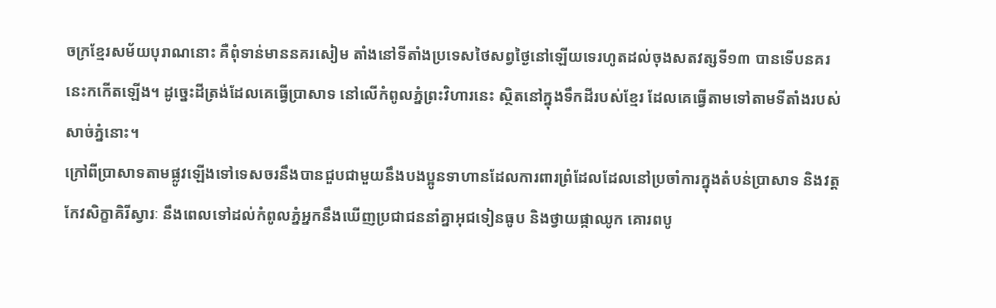ចក្រខ្មែរសម័យបុរាណនោះ គឺពុំទាន់មាននគរសៀម តាំងនៅទីតាំងប្រទេសថៃសព្វថ្ងៃនៅឡើយទេរហូតដល់ចុងសតវត្សទី១៣ បានទើបនគរនេះកកើតឡើង។ ដូច្នេះដីត្រង់ដែលគេធ្វើប្រាសាទ នៅលើកំពូលភ្នំព្រះវិហារនេះ ស្ថិតនៅក្នុងទឹកដីរបស់ខ្មែរ ដែលគេធ្វើតាមទៅតាមទីតាំងរបស់សាច់ភ្នំនោះ។
ក្រៅពីប្រាសាទតាមផ្លូវឡើងទៅទេសចរនឹងបានជួបជាមួយនឹងបងប្អូនទាហានដែលការពារព្រំដែលដែលនៅប្រចាំការក្នុងតំបន់ប្រាសាទ និងវត្តកែវសិក្ខាគិរីស្វារៈ នឹងពេលទៅដល់កំពូលភ្នំអ្នកនឹងឃើញប្រជាជននាំគ្នាអុជទៀនធូប និងថ្វាយផ្កាឈូក គោរពបូ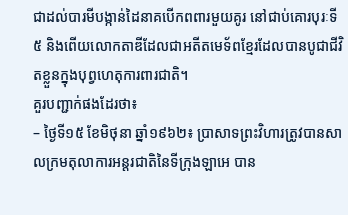ជាដល់បារមីបង្កាន់ដៃនាគបើកពពារមួយគូរ នៅជាប់គោរបុរៈទី៥ និងពើយលោកតាឌីដែលជាអតីតមេទ័ពខ្មែរដែលបានបូជាជីវិតខ្លួនក្នុងបុព្វហេតុការពារជាតិ។
គួរបញ្ជាក់ផងដែរថា៖
– ថ្ងៃទី១៥ ខែមិថុនា ឆ្នាំ១៩៦២៖ ប្រាសាទព្រះវិហារត្រូវបានសាលក្រមតុលាការអន្តរជាតិនៃទីក្រុងឡាអេ បាន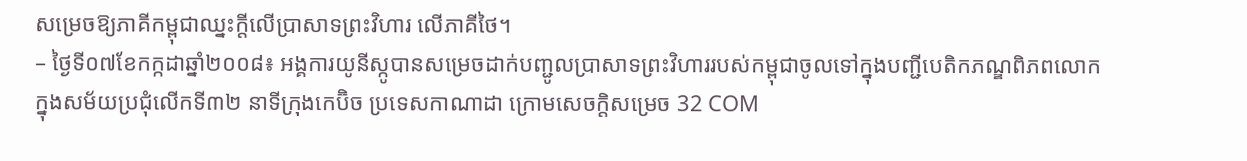សម្រេចឱ្យភាគីកម្ពុជាឈ្នះក្តីលើប្រាសាទព្រះវិហារ លើភាគីថៃ។
– ថ្ងៃទី០៧ខែកក្កដាឆ្នាំ២០០៨៖ អង្គការយូនីស្កូបានសម្រេចដាក់បញ្ជូលប្រាសាទព្រះវិហាររបស់កម្ពុជាចូលទៅក្នុងបញ្ជីបេតិកភណ្ឌពិភពលោកក្នុងសម័យប្រជុំលើកទី៣២ នាទីក្រុងកេប៊ិច ប្រទេសកាណាដា ក្រោមសេចក្តិសម្រេច 32 COM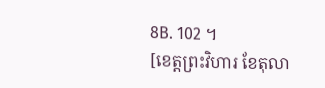8B. 102 ។
[ខេត្តព្រះវិហារ ខែតុលា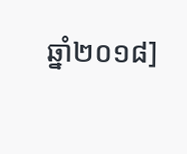ឆ្នាំ២០១៨]